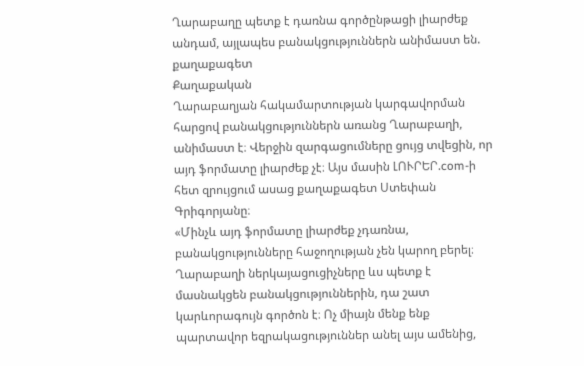Ղարաբաղը պետք է դառնա գործընթացի լիարժեք անդամ, այլապես բանակցություններն անիմաստ են. քաղաքագետ
Քաղաքական
Ղարաբաղյան հակամարտության կարգավորման հարցով բանակցություններն առանց Ղարաբաղի, անիմաստ է։ Վերջին զարգացումները ցույց տվեցին, որ այդ ֆորմատը լիարժեք չէ։ Այս մասին ԼՈՒՐԵՐ.com-ի հետ զրույցում ասաց քաղաքագետ Ստեփան Գրիգորյանը։
«Մինչև այդ ֆորմատը լիարժեք չդառնա, բանակցությունները հաջողության չեն կարող բերել։ Ղարաբաղի ներկայացուցիչները ևս պետք է մասնակցեն բանակցություններին, դա շատ կարևորագույն գործոն է։ Ոչ միայն մենք ենք պարտավոր եզրակացություններ անել այս ամենից,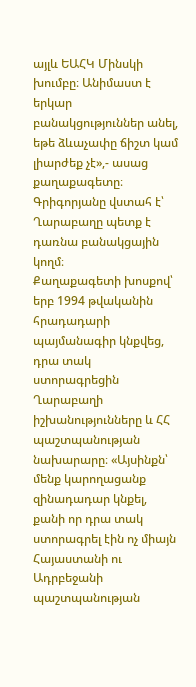այլև ԵԱՀԿ Մինսկի խումբը։ Անիմաստ է երկար բանակցություններ անել, եթե ձևաչափը ճիշտ կամ լիարժեք չէ»,- ասաց քաղաքագետը։ Գրիգորյանը վստահ է՝ Ղարաբաղը պետք է դառնա բանակցային կողմ։
Քաղաքագետի խոսքով՝ երբ 1994 թվականին հրադադարի պայմանագիր կնքվեց, դրա տակ ստորագրեցին Ղարաբաղի իշխանությունները և ՀՀ պաշտպանության նախարարը։ «Այսինքն՝ մենք կարողացանք զինադադար կնքել, քանի որ դրա տակ ստորագրել էին ոչ միայն Հայաստանի ու Ադրբեջանի պաշտպանության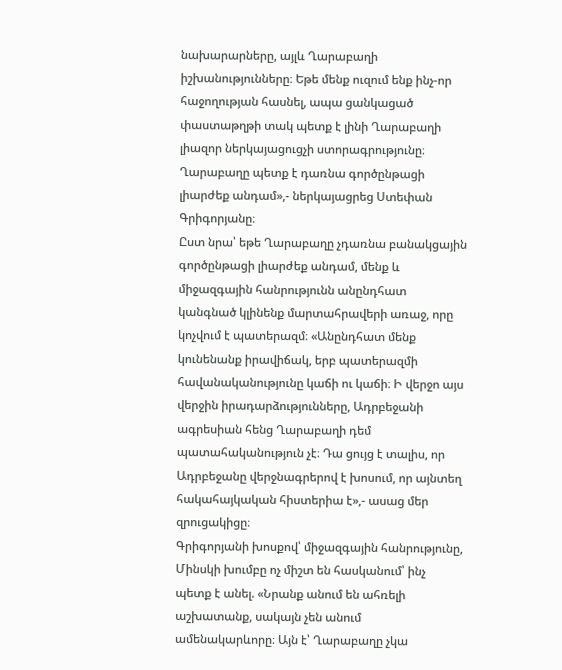նախարարները, այլև Ղարաբաղի իշխանությունները։ Եթե մենք ուզում ենք ինչ-որ հաջողության հասնել, ապա ցանկացած փաստաթղթի տակ պետք է լինի Ղարաբաղի լիազոր ներկայացուցչի ստորագրությունը։ Ղարաբաղը պետք է դառնա գործընթացի լիարժեք անդամ»,- ներկայացրեց Ստեփան Գրիգորյանը։
Ըստ նրա՝ եթե Ղարաբաղը չդառնա բանակցային գործընթացի լիարժեք անդամ, մենք և միջազգային հանրությունն անընդհատ կանգնած կլինենք մարտահրավերի առաջ, որը կոչվում է պատերազմ։ «Անընդհատ մենք կունենանք իրավիճակ, երբ պատերազմի հավանականությունը կաճի ու կաճի։ Ի վերջո այս վերջին իրադարձությունները, Ադրբեջանի ագրեսիան հենց Ղարաբաղի դեմ պատահականություն չէ։ Դա ցույց է տալիս, որ Ադրբեջանը վերջնագրերով է խոսում, որ այնտեղ հակահայկական հիստերիա է»,- ասաց մեր զրուցակիցը։
Գրիգորյանի խոսքով՝ միջազգային հանրությունը, Մինսկի խումբը ոչ միշտ են հասկանում՝ ինչ պետք է անել. «Նրանք անում են ահռելի աշխատանք, սակայն չեն անում ամենակարևորը։ Այն է՝ Ղարաբաղը չկա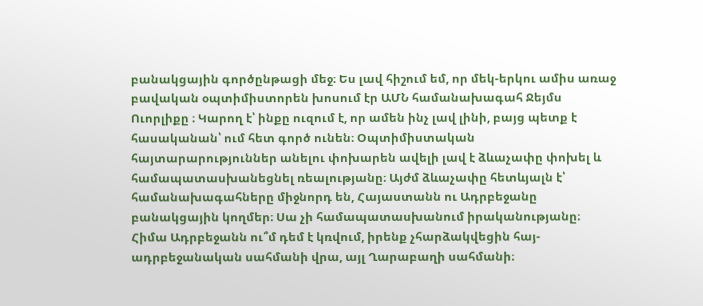բանակցային գործընթացի մեջ։ Ես լավ հիշում եմ, որ մեկ-երկու ամիս առաջ բավական օպտիմիստորեն խոսում էր ԱՄՆ համանախագահ Ջեյմս Ուորլիքը ։ Կարող է՝ ինքը ուզում է, որ ամեն ինչ լավ լինի, բայց պետք է հասականան՝ ում հետ գործ ունեն։ Օպտիմիստական հայտարարություններ անելու փոխարեն ավելի լավ է ձևաչափը փոխել և համապատասխանեցնել ռեալությանը։ Այժմ ձևաչափը հետևյալն է՝ համանախագահները միջնորդ են, Հայաստանն ու Ադրբեջանը բանակցային կողմեր։ Սա չի համապատասխանում իրականությանը։ Հիմա Ադրբեջանն ու՞մ դեմ է կռվում, իրենք չհարձակվեցին հայ-ադրբեջանական սահմանի վրա, այլ Ղարաբաղի սահմանի։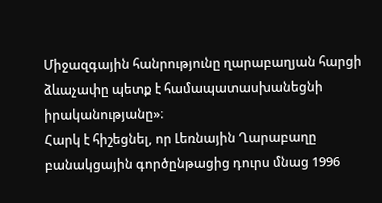Միջազգային հանրությունը ղարաբաղյան հարցի ձևաչափը պետք է համապատասխանեցնի իրականությանը»։
Հարկ է հիշեցնել, որ Լեռնային Ղարաբաղը բանակցային գործընթացից դուրս մնաց 1996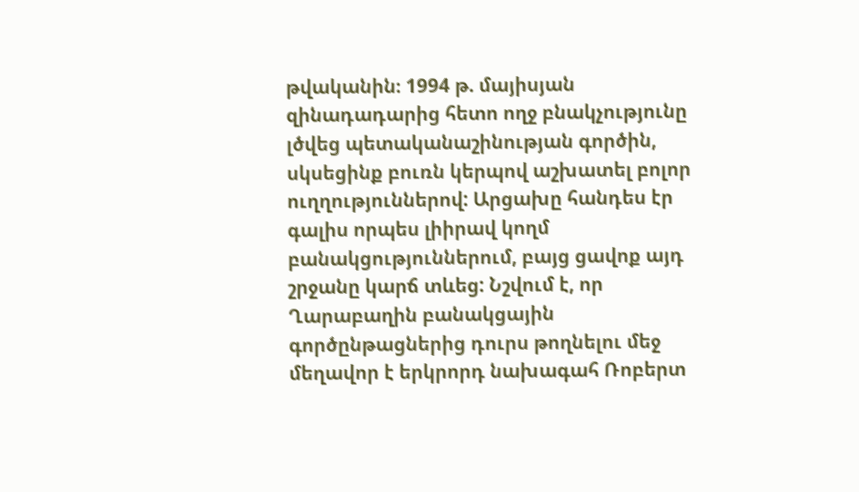թվականին։ 1994 թ. մայիսյան զինադադարից հետո ողջ բնակչությունը լծվեց պետականաշինության գործին, սկսեցինք բուռն կերպով աշխատել բոլոր ուղղություններով: Արցախը հանդես էր գալիս որպես լիիրավ կողմ բանակցություններում, բայց ցավոք այդ շրջանը կարճ տևեց: Նշվում է, որ Ղարաբաղին բանակցային գործընթացներից դուրս թողնելու մեջ մեղավոր է երկրորդ նախագահ Ռոբերտ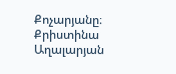Քոչարյանը։
Քրիստինա Աղալարյան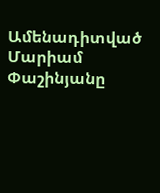Ամենադիտված
Մարիամ Փաշինյանը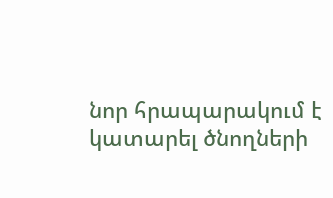նոր հրապարակում է կատարել ծնողների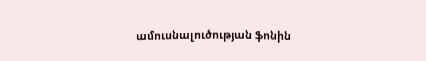ամուսնալուծության ֆոնին